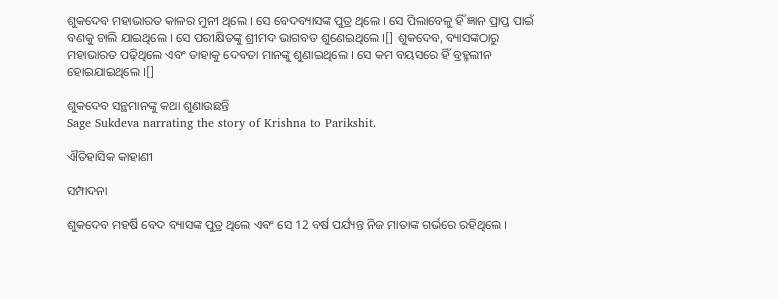ଶୁକଦେବ ମହାଭାରତ କାଳର ମୁନୀ ଥିଲେ । ସେ ବେଦବ୍ୟାସଙ୍କ ପୁତ୍ର ଥିଲେ । ସେ ପିଲାବେଳୁ ହିଁ ଜ୍ଞାନ ପ୍ରାପ୍ତ ପାଇଁ ବଣକୁ ଚାଲି ଯାଇଥିଲେ । ସେ ପରୀକ୍ଷିତଙ୍କୁ ଶ୍ରୀମଦ ଭାଗବତ ଶୁଣେଇଥିଲେ ।[] ଶୁକଦେବ, ବ୍ୟାସଙ୍କଠାରୁ ମହାଭାରତ ପଢ଼ିଥିଲେ ଏବଂ ତାହାକୁ ଦେବତା ମାନଙ୍କୁ ଶୁଣାଇଥିଲେ । ସେ କମ ବୟସରେ ହିଁ ବ୍ରହ୍ମଲୀନ ହୋଇଯାଇଥିଲେ ।[]

ଶୁକଦେବ ସନ୍ଥମାନଙ୍କୁ କଥା ଶୁଣାଉଛନ୍ତି
Sage Sukdeva narrating the story of Krishna to Parikshit.

ଐତିହାସିକ କାହାଣୀ

ସମ୍ପାଦନା

ଶୁକଦେବ ମହର୍ଷି ବେଦ ବ୍ୟାସଙ୍କ ପୁତ୍ର ଥିଲେ ଏବଂ ସେ 12 ବର୍ଷ ପର୍ଯ୍ୟନ୍ତ ନିଜ ମାତାଙ୍କ ଗର୍ଭରେ ରହିଥିଲେ ।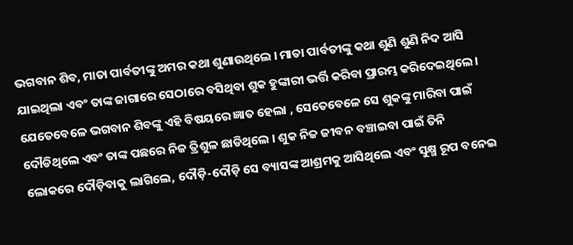ଭଗବାନ ଶିବ, ମାତା ପାର୍ବତୀଙ୍କୁ ଅମର କଥା ଶୁଣାଉଥିଲେ । ମାତା ପାର୍ବତୀଙ୍କୁ କଥା ଶୁଣି ଶୁଣି ନିଦ ଆସି ଯାଇଥିଲା ଏବଂ ତାଙ୍କ ଜାଗାରେ ସେଠାରେ ବସିଥିବା ଶୁକ ହୁଙ୍କାରୀ ଭର୍ତ୍ତି କରିବା ପ୍ରାରମ୍ଭ କରିଦେଇଥିଲେ । ଯେତେବେଳେ ଭଗବାନ ଶିବଙ୍କୁ ଏହି ବିଷୟରେ ଜ୍ଞାତ ହେଲା , ସେତେବେଳେ ସେ ଶୁକଙ୍କୁ ମାରିବା ପାଇଁ ଦୌଡିଥିଲେ ଏବଂ ତାଙ୍କ ପଛରେ ନିଜ ତ୍ରିଶୁଳ ଛାଡିଥିଲେ । ଶୁକ ନିଜ ଜୀବନ ବଞ୍ଚାଇବା ପାଇଁ ତିନି ଲୋକରେ ଦୌଡ଼ିବାକୁ ଲାଗିଲେ, ଦୌଡ଼ି-ଦୌଡ଼ି ସେ ବ୍ୟାସଙ୍କ ଆଶ୍ରମକୁ ଆସିଥିଲେ ଏବଂ ସୁକ୍ଷ୍ମ ରୂପ ବନେଇ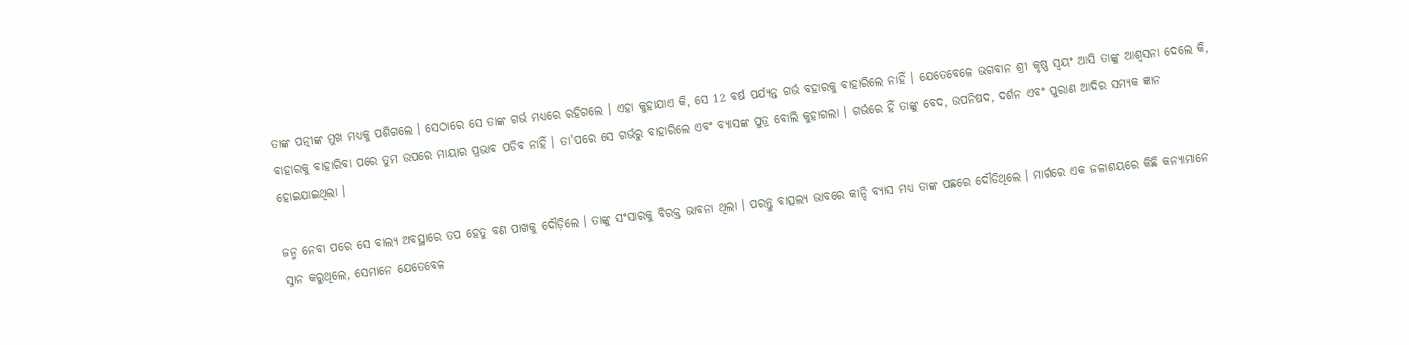ତାଙ୍କ ପତ୍ନୀଙ୍କ ମୁଖ ମଧ୍ୟକୁ ପଶିଗଲେ । ସେଠାରେ ସେ ତାଙ୍କ ଗର୍ଭ ମଧ୍ୟରେ ରହିଗଲେ । ଏହା କୁହାଯାଏ କି, ସେ 12 ବର୍ଷ ପର୍ଯ୍ୟନ୍ତ ଗର୍ଭ ବହାରକୁ ବାହାରିଲେ ନାହିଁ । ଯେତେବେଳେ ଭଗବାନ ଶ୍ରୀ କୃଷ୍ଣ ସ୍ୱୟଂ ଆସି ତାଙ୍କୁ ଆଶ୍ୱସନା ଦେଲେ କି, ବାହାରକୁ ବାହାରିବା ପରେ ତୁମ ଉପରେ ମାୟାର ପ୍ରଭାବ ପଡିବ ନାହିଁ । ତା'ପରେ ସେ ଗର୍ଭରୁ ବାହାରିଲେ ଏବଂ ବ୍ୟାସଙ୍କ ପୁତ୍ର ବୋଲି କୁହାଗଲା । ଗର୍ଭରେ ହିଁ ତାଙ୍କୁ ବେଦ, ଉପନିଷଦ, ଦର୍ଶନ ଏବଂ ପୁରାଣ ଆଦିର ସମ୍ୟକ ଜ୍ଞାନ ହୋଇଯାଇଥିଲା ।

ଜନ୍ମ ନେବା ପରେ ସେ ବାଲ୍ୟ ଅବସ୍ଥାରେ ତପ ହେତୁ ବଣ ପାଖକୁ ଦୌଡ଼ିଲେ । ତାଙ୍କୁ ସଂସାରକୁ ବିରକ୍ତ ଭାବନା ଥିଲା । ପରନ୍ତୁ ବାତ୍ସଲ୍ୟ ଭାବରେ କାନ୍ଦି ବ୍ୟାସ ମଧ୍ୟ ତାଙ୍କ ପଛରେ ଦୌଡିଥିଲେ । ମାର୍ଗରେ ଏକ ଜଳାଶୟରେ କିଛି କନ୍ୟାମାନେ ସ୍ନାନ କରୁଥିଲେ, ସେମାନେ ଯେତେବେଳ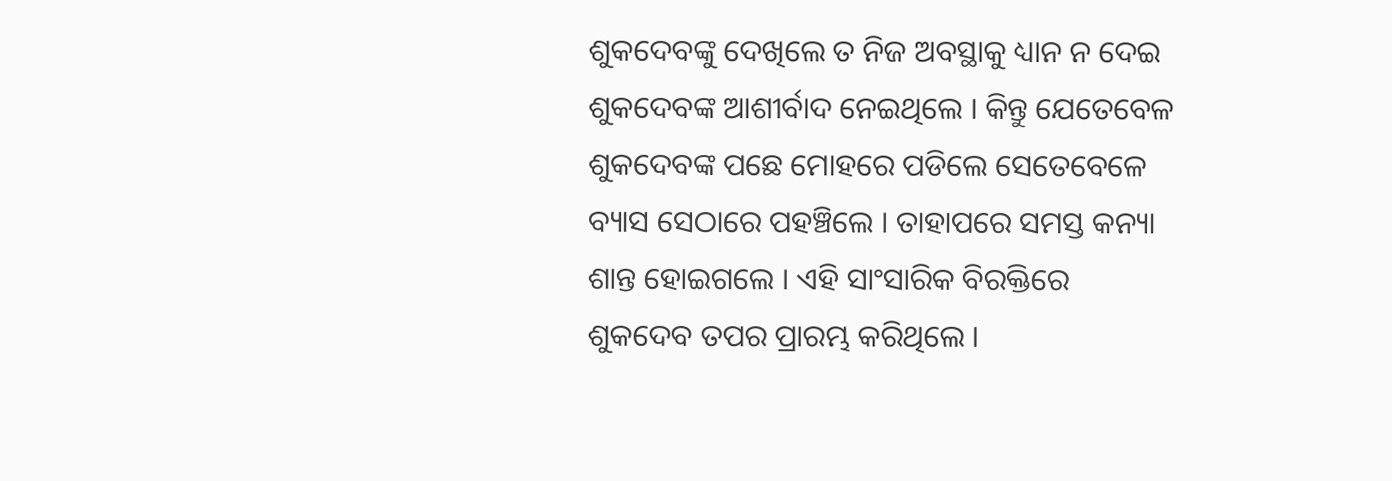ଶୁକଦେବଙ୍କୁ ଦେଖିଲେ ତ ନିଜ ଅବସ୍ଥାକୁ ଧ୍ୟାନ ନ ଦେଇ ଶୁକଦେବଙ୍କ ଆଶୀର୍ବାଦ ନେଇଥିଲେ । କିନ୍ତୁ ଯେତେବେଳ ଶୁକଦେବଙ୍କ ପଛେ ମୋହରେ ପଡିଲେ ସେତେବେଳେ ବ୍ୟାସ ସେଠାରେ ପହଞ୍ଚିଲେ । ତାହାପରେ ସମସ୍ତ କନ୍ୟା ଶାନ୍ତ ହୋଇଗଲେ । ଏହି ସାଂସାରିକ ବିରକ୍ତିରେ ଶୁକଦେବ ତପର ପ୍ରାରମ୍ଭ କରିଥିଲେ ।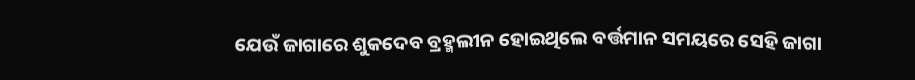ଯେଉଁ ଜାଗାରେ ଶୁକଦେବ ବ୍ରହ୍ମଲୀନ ହୋଇଥିଲେ ବର୍ତ୍ତମାନ ସମୟରେ ସେହି ଜାଗା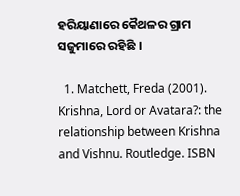ହରିୟାଣାରେ କୈଥଳର ଗ୍ରାମ ସଜୁମାରେ ରହିଛି ।

  1. Matchett, Freda (2001). Krishna, Lord or Avatara?: the relationship between Krishna and Vishnu. Routledge. ISBN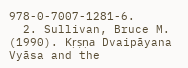978-0-7007-1281-6.
  2. Sullivan, Bruce M. (1990). Kṛṣṇa Dvaipāyana Vyāsa and the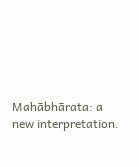Mahābhārata: a new interpretation.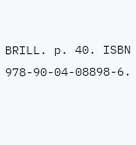BRILL. p. 40. ISBN 978-90-04-08898-6.